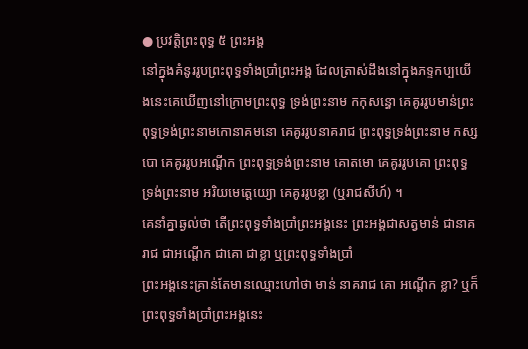● ប្រវត្តិព្រះពុទ្ធ ៥ ព្រះអង្គ
នៅក្នុងគំនូររូបព្រះពុទ្ធទាំងប្រាំព្រះអង្គ ដែលត្រាស់ដឹងនៅក្នុងភទ្ទកប្បយើងនេះគេឃើញនៅក្រោមព្រះពុទ្ធ ទ្រង់ព្រះនាម កកុសន្ធោ គេគូររូបមាន់ព្រះពុទ្ធទ្រង់ព្រះនាមកោនាគមនោ គេគូររូបនាគរាជ ព្រះពុទ្ធទ្រង់ព្រះនាម កស្សបោ គេគូររូបអណ្ដើក ព្រះពុទ្ធទ្រង់ព្រះនាម គោតមោ គេគូររូបគោ ព្រះពុទ្ធទ្រង់ព្រះនាម អរិយមេត្តេយ្យោ គេគូររូបខ្លា (ឬរាជសីហ៍) ។
គេនាំគ្នាឆ្ងល់ថា តើព្រះពុទ្ធទាំងប្រាំព្រះអង្គនេះ ព្រះអង្គជាសត្វមាន់ ជានាគរាជ ជាអណ្ដើក ជាគោ ជាខ្លា ឬព្រះពុទ្ធទាំងប្រាំ
ព្រះអង្គនេះគ្រាន់តែមានឈ្មោះហៅថា មាន់ នាគរាជ គោ អណ្ដើក ខ្លា? ឬក៏ព្រះពុទ្ធទាំងប្រាំព្រះអង្គនេះ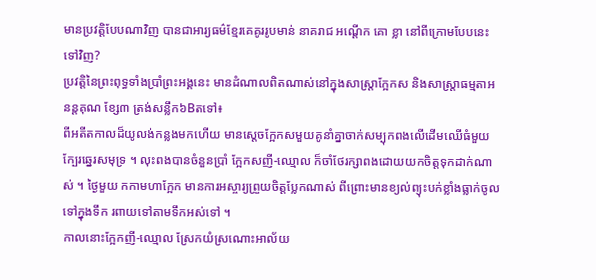មានប្រវត្តិបែបណាវិញ បានជាអារ្យធម៌ខ្មែរគេគូររូបមាន់ នាគរាជ អណ្ដើក គោ ខ្លា នៅពីក្រោមបែបនេះទៅវិញ?
ប្រវត្តិនៃព្រះពុទ្ធទាំងប្រាំព្រះអង្គនេះ មានដំណាលពិតណាស់នៅក្នុងសាស្ត្រាក្អែកស និងសាស្ត្រាធម្មតាអនន្ដគុណ ខ្សែ៣ ត្រង់សន្លឹក៦Bតទៅ៖
ពីអតីតកាលដ៏យូលង់កន្លងមកហើយ មានស្ដេចក្អែកសមួយគូនាំគ្នាចាក់សម្បុកពងលើដើមឈើធំមួយ ក្បែរឆ្នេរសមុទ្រ ។ លុះពងបានចំនួនប្រាំ ក្អែកសញី-ឈ្មោល ក៏ចាំថែរក្សាពងដោយយកចិត្តទុកដាក់ណាស់ ។ ថ្ងៃមួយ កកាមហាក្អែក មានការអស្ចារ្យព្រួយចិត្តប្លែកណាស់ ពីព្រោះមានខ្យល់ព្យុះបក់ខ្លាំងធ្លាក់ចូលទៅក្នុងទឹក រពាយទៅតាមទឹកអស់ទៅ ។
កាលនោះក្អែកញី-ឈ្មោល ស្រែកយំស្រណោះអាល័យ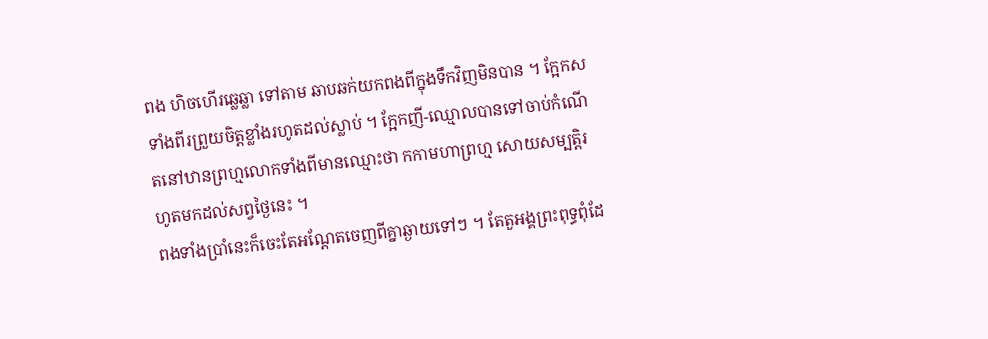ពង ហិចហើរឆ្លេឆ្លា ទៅតាម ឆាបឆក់យកពងពីក្នុងទឹកវិញមិនបាន ។ ក្អែកសទាំងពីរព្រួយចិត្តខ្លាំងរហូតដល់ស្លាប់ ។ ក្អែកញី-ឈ្មោលបានទៅចាប់កំណើតនៅឋានព្រហ្មលោកទាំងពីមានឈ្មោះថា កកាមហាព្រហ្ម សោយសម្បត្តិរហូតមកដល់សព្វថ្ងៃនេះ ។
ពងទាំងប្រាំនេះក៏ចេះតែអណ្ដែតចេញពីគ្នាឆ្ងាយទៅៗ ។ តែតួអង្គព្រះពុទ្ធពុំដែ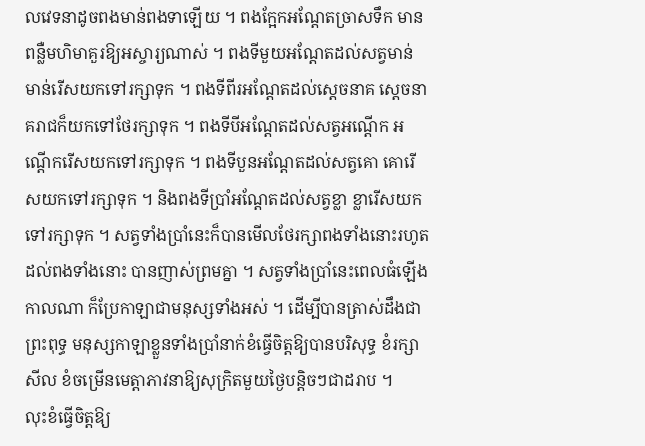លវេទនាដូចពងមាន់ពងទាឡើយ ។ ពងក្អែកអណ្តែតច្រាសទឹក មានពន្លឺមហិមាគួរឱ្យអស្ចារ្យណាស់ ។ ពងទីមួយអណ្ដែតដល់សត្វមាន់ មាន់រើសយកទៅរក្សាទុក ។ ពងទីពីរអណ្ដែតដល់ស្ដេចនាគ ស្ដេចនាគរាជក៏យកទៅថែរក្សាទុក ។ ពងទីបីអណ្ដែតដល់សត្វអណ្ដើក អណ្ដើករើសយកទៅរក្សាទុក ។ ពងទីបួនអណ្ដែតដល់សត្វគោ គោរើសយកទៅរក្សាទុក ។ និងពងទីប្រាំអណ្ដែតដល់សត្វខ្លា ខ្លារើសយកទៅរក្សាទុក ។ សត្វទាំងប្រាំនេះក៏បានមើលថែរក្សាពងទាំងនោះរហូតដល់ពងទាំងនោះ បានញាស់ព្រមគ្នា ។ សត្វទាំងប្រាំនេះពេលធំឡើងកាលណា ក៏ប្រែកាឡាជាមនុស្សទាំងអស់ ។ ដើម្បីបានត្រាស់ដឹងជាព្រះពុទ្ធ មនុស្សកាឡាខ្លួនទាំងប្រាំនាក់ខំធ្វើចិត្តឱ្យបានបរិសុទ្ធ ខំរក្សាសីល ខំចម្រើនមេត្តាភាវនាឱ្យសុក្រិតមួយថ្ងៃបន្តិចៗជាដរាប ។
លុះខំធ្វើចិត្តឱ្យ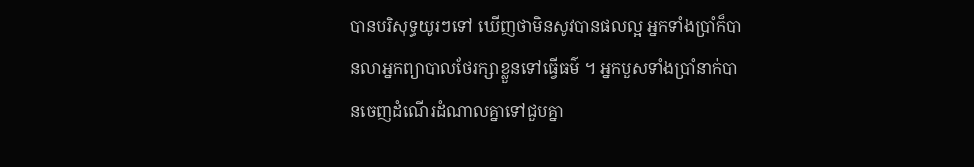បានបរិសុទ្ធយូរៗទៅ ឃើញថាមិនសូវបានផលល្អ អ្នកទាំងប្រាំក៏បានលាអ្នកព្យាបាលថែរក្សាខ្លួនទៅធ្វើធម៌ ។ អ្នកបួសទាំងប្រាំនាក់បានចេញដំណើរដំណាលគ្នាទៅជួបគ្នា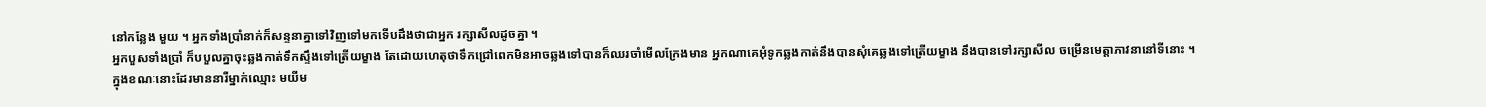នៅកន្លែង មួយ ។ អ្នកទាំងប្រាំនាក់ក៏សន្ទនាគ្នាទៅវិញទៅមកទើបដឹងថាជាអ្នក រក្សាសីលដូចគ្នា ។
អ្នកបួសទាំងប្រាំ ក៏បបួលគ្នាចុះឆ្លងកាត់ទឹកស្ទឹងទៅត្រើយម្ខាង តែដោយហេតុថាទឹកជ្រៅពេកមិនអាចឆ្លងទៅបានក៏ឈរចាំមើលក្រែងមាន អ្នកណាគេអុំទូកឆ្លងកាត់នឹងបានសុំគេឆ្លងទៅត្រើយម្ខាង នឹងបានទៅរក្សាសីល ចម្រើនមេត្តាភាវនានៅទីនោះ ។
ក្នុងខណៈនោះដែរមាននារីម្នាក់ឈ្មោះ មយីម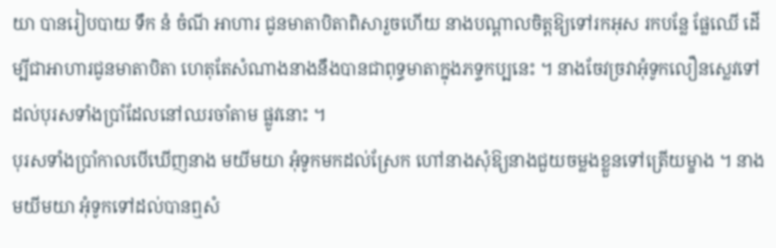យា បានរៀបបាយ ទឹក នំ ចំណី អាហារ ជូនមាតាបិតាពិសារួចហើយ នាងបណ្ដាលចិត្តឱ្យទៅរកអុស រកបន្លែ ផ្លែឈើ ដើម្បីជាអាហារជូនមាតាបិតា ហេតុតែសំណាងនាងនឹងបានជាពុទ្ធមាតាក្នុងភទ្ទកប្បនេះ ។ នាងចែវច្រវាអុំទូកលឿនស្លេវទៅដល់បុរសទាំងប្រាំដែលនៅឈរចាំតាម ផ្លូវនោះ ។
បុរសទាំងប្រាំកាលបើឃើញនាង មយីមយា អុំទូកមកដល់ស្រែក ហៅនាងសុំឱ្យនាងជួយចម្លងខ្លួនទៅត្រើយម្ខាង ។ នាង មយីមយា អុំទូកទៅដល់បានឮសំ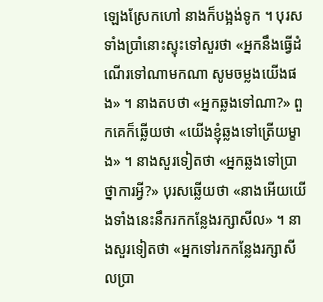ឡេងស្រែកហៅ នាងក៏បង្អង់ទូក ។ បុរសទាំងប្រាំនោះស្ទុះទៅសួរថា «អ្នកនឹងធ្វើដំណើរទៅណាមកណា សូមចម្លងយើងផង» ។ នាងតបថា «អ្នកឆ្លងទៅណា?» ពួកគេក៏ឆ្លើយថា «យើងខ្ញុំឆ្លងទៅត្រើយម្ខាង» ។ នាងសួរទៀតថា «អ្នកឆ្លងទៅប្រាថ្នាការអ្វី?» បុរសឆ្លើយថា «នាងអើយយើងទាំងនេះនឹករកកន្លែងរក្សាសីល» ។ នាងសួរទៀតថា «អ្នកទៅរកកន្លែងរក្សាសីលប្រា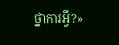ថ្នាការអ្វី?»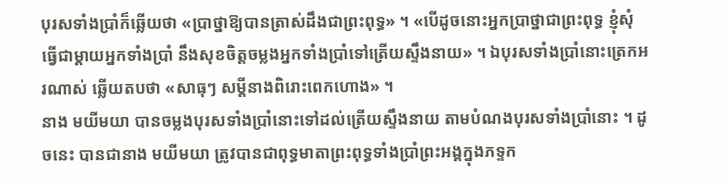បុរសទាំងប្រាំក៏ឆ្លើយថា «ប្រាថ្នាឱ្យបានត្រាស់ដឹងជាព្រះពុទ្ធ» ។ «បើដូចនោះអ្នកប្រាថ្នាជាព្រះពុទ្ធ ខ្ញុំសុំធ្វើជាម្ដាយអ្នកទាំងប្រាំ នឹងសុខចិត្តចម្លងអ្នកទាំងប្រាំទៅត្រើយស្ទឹងនាយ» ។ ឯបុរសទាំងប្រាំនោះត្រេកអរណាស់ ឆ្លើយតបថា «សាធុៗ សម្ដីនាងពិរោះពេកហោង» ។
នាង មយីមយា បានចម្លងបុរសទាំងប្រាំនោះទៅដល់ត្រើយស្ទឹងនាយ តាមបំណងបុរសទាំងប្រាំនោះ ។ ដូចនេះ បានជានាង មយីមយា ត្រូវបានជាពុទ្ធមាតាព្រះពុទ្ធទាំងប្រាំព្រះអង្គក្នុងភទ្ទក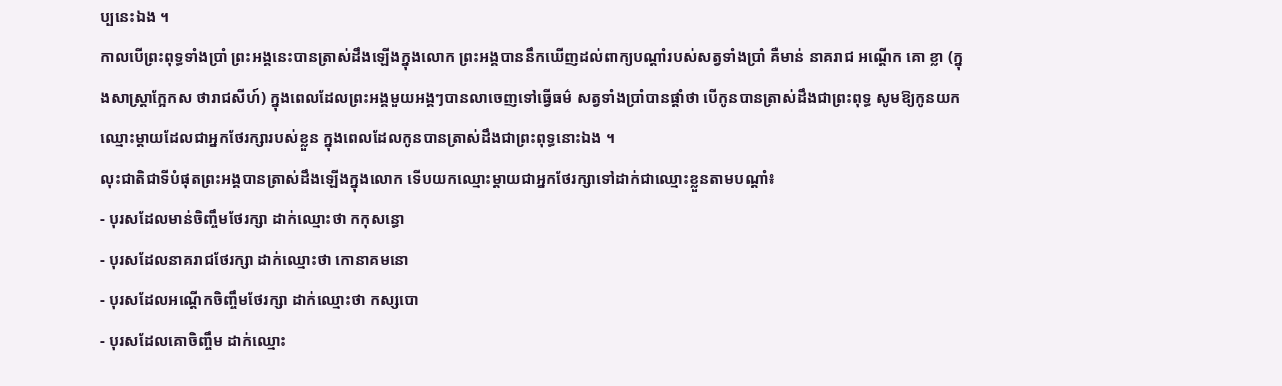ប្បនេះឯង ។
កាលបើព្រះពុទ្ធទាំងប្រាំ ព្រះអង្គនេះបានត្រាស់ដឹងឡើងក្នុងលោក ព្រះអង្គបាននឹកឃើញដល់ពាក្យបណ្ដាំរបស់សត្វទាំងប្រាំ គឺមាន់ នាគរាជ អណ្ដើក គោ ខ្លា (ក្នុងសាស្ត្រាក្អែកស ថារាជសីហ៍) ក្នុងពេលដែលព្រះអង្គមួយអង្គៗបានលាចេញទៅធ្វើធម៌ សត្វទាំងប្រាំបានផ្ដាំថា បើកូនបានត្រាស់ដឹងជាព្រះពុទ្ធ សូមឱ្យកូនយកឈ្មោះម្ដាយដែលជាអ្នកថែរក្សារបស់ខ្លួន ក្នុងពេលដែលកូនបានត្រាស់ដឹងជាព្រះពុទ្ធនោះឯង ។
លុះជាតិជាទីបំផុតព្រះអង្គបានត្រាស់ដឹងឡើងក្នុងលោក ទើបយកឈ្មោះម្ដាយជាអ្នកថែរក្សាទៅដាក់ជាឈ្មោះខ្លួនតាមបណ្ដាំ៖
- បុរសដែលមាន់ចិញ្ចឹមថែរក្សា ដាក់ឈ្មោះថា កកុសន្ធោ
- បុរសដែលនាគរាជថែរក្សា ដាក់ឈ្មោះថា កោនាគមនោ
- បុរសដែលអណ្ដើកចិញ្ចឹមថែរក្សា ដាក់ឈ្មោះថា កស្សបោ
- បុរសដែលគោចិញ្ចឹម ដាក់ឈ្មោះ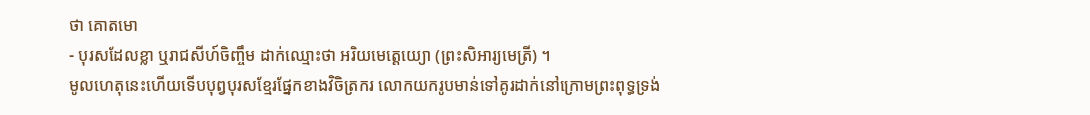ថា គោតមោ
- បុរសដែលខ្លា ឬរាជសីហ៍ចិញ្ចឹម ដាក់ឈ្មោះថា អរិយមេត្តេយ្យោ (ព្រះសិអារ្យមេត្រី) ។
មូលហេតុនេះហើយទើបបុព្វបុរសខ្មែរផ្នែកខាងវិចិត្រករ លោកយករូបមាន់ទៅគូរដាក់នៅក្រោមព្រះពុទ្ធទ្រង់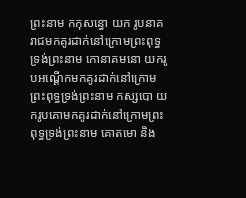ព្រះនាម កកុសន្ធោ យក រូបនាគរាជមកគូរដាក់នៅក្រោមព្រះពុទ្ធទ្រង់ព្រះនាម កោនាគមនោ យករូបអណ្ដើកមកគូរដាក់នៅក្រោមព្រះពុទ្ធទ្រង់ព្រះនាម កស្សបោ យករូបគោមកគូរដាក់នៅក្រោមព្រះពុទ្ធទ្រង់ព្រះនាម គោតមោ និង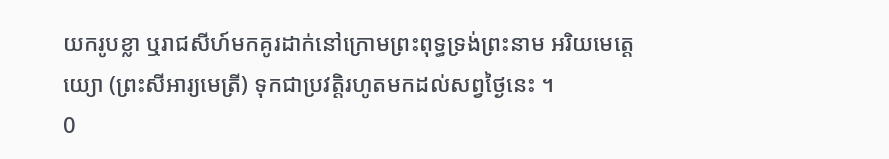យករូបខ្លា ឬរាជសីហ៍មកគូរដាក់នៅក្រោមព្រះពុទ្ធទ្រង់ព្រះនាម អរិយមេត្តេយ្យោ (ព្រះសីអារ្យមេត្រី) ទុកជាប្រវត្តិរហូតមកដល់សព្វថ្ងៃនេះ ។
0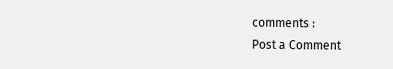comments :
Post a Comment